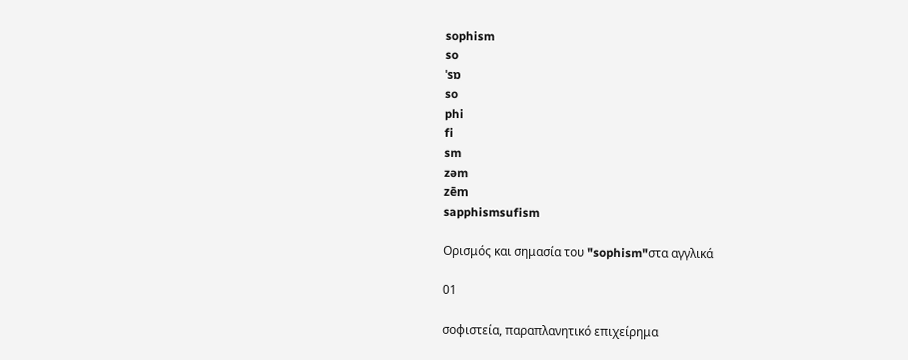sophism
so
ˈsɒ
so
phi
fi
sm
zəm
zēm
sapphismsufism

Ορισμός και σημασία του "sophism"στα αγγλικά

01

σοφιστεία, παραπλανητικό επιχείρημα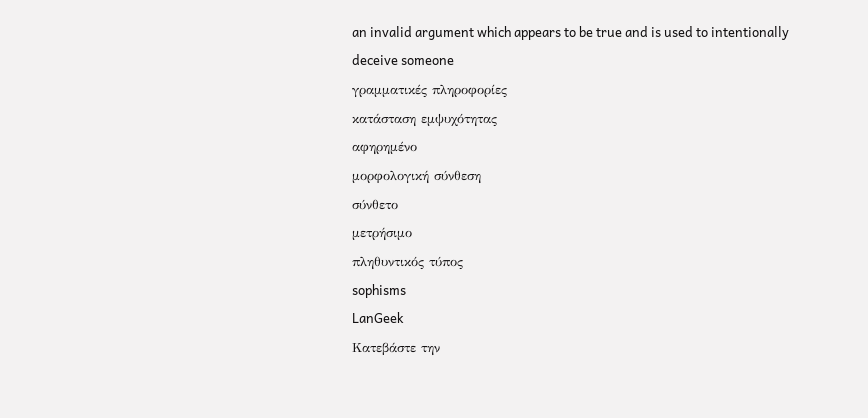an invalid argument which appears to be true and is used to intentionally deceive someone
γραμματικές πληροφορίες
κατάσταση εμψυχότητας
αφηρημένο
μορφολογική σύνθεση
σύνθετο
μετρήσιμο
πληθυντικός τύπος
sophisms
LanGeek
Κατεβάστε την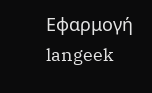Εφαρμογή
langeek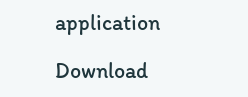application

Download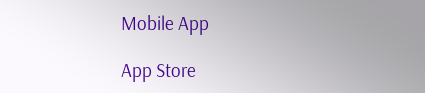Mobile App

App Store